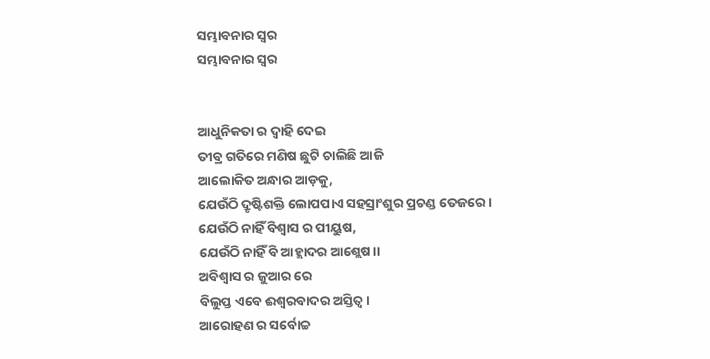ସମ୍ଭାବନାର ସ୍ୱର
ସମ୍ଭାବନାର ସ୍ୱର


ଆଧୁନିକତା ର ଦ୍ୱାହି ଦେଇ
ତୀବ୍ର ଗତିରେ ମଣିଷ ଛୁଟି ଚାଲିଛି ଆଜି
ଆଲୋକିତ ଅନ୍ଧାର ଆଡ଼କୁ,
ଯେଉଁଠି ଦ୍ରୃଷ୍ଟିଶକ୍ତି ଲୋପପାଏ ସହସ୍ରାଂଶୁର ପ୍ରଚଣ୍ଡ ତେଜରେ।
ଯେଉଁଠି ନାହିଁ ବିଶ୍ୱାସ ର ପୀୟୁଷ,
ଯେଉଁଠି ନାହିଁ ବି ଆହ୍ଲାଦର ଆଶ୍ଲେଷ।।
ଅବିଶ୍ୱାସ ର ଜୁଆର ରେ
ବିଲୁପ୍ତ ଏବେ ଈଶ୍ୱରବାଦର ଅସ୍ତିତ୍ବ।
ଆରୋହଣ ର ସର୍ବୋଚ୍ଚ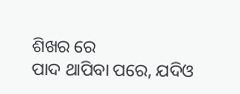ଶିଖର ରେ
ପାଦ ଥାପିବା ପରେ, ଯଦିଓ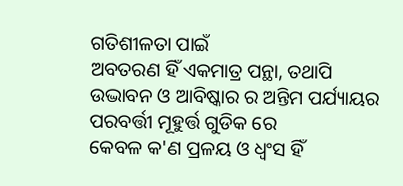ଗତିଶୀଳତା ପାଇଁ
ଅବତରଣ ହିଁ ଏକମାତ୍ର ପନ୍ଥା, ତଥାପି
ଉଦ୍ଭାବନ ଓ ଆବିଷ୍କାର ର ଅନ୍ତିମ ପର୍ଯ୍ୟାୟର
ପରବର୍ତ୍ତୀ ମୂହୁର୍ତ୍ତ ଗୁଡିକ ରେ
କେବଳ କ'ଣ ପ୍ରଳୟ ଓ ଧ୍ବଂସ ହିଁ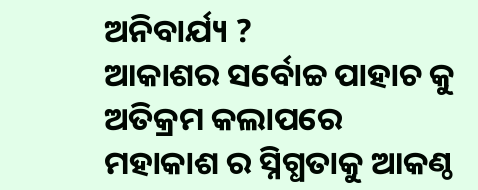ଅନିବାର୍ଯ୍ୟ ?
ଆକାଶର ସର୍ବୋଚ୍ଚ ପାହାଚ କୁ ଅତିକ୍ରମ କଲାପରେ
ମହାକାଶ ର ସ୍ନିଗ୍ଧତାକୁ ଆକଣ୍ଠ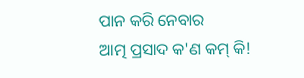ପାନ କରି ନେବାର
ଆତ୍ମ ପ୍ରସାଦ କ'ଣ କମ୍ କି!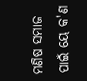ମଣିଷ ସମାଜ ପାଇଁ ୟେ କ'ଣ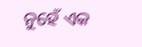ନୁହେଁ ଏକ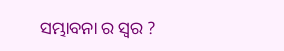ସମ୍ଭାବନା ର ସ୍ୱର ?